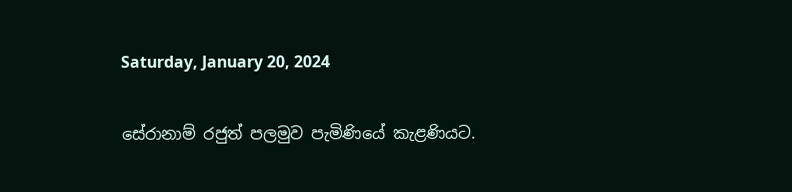Saturday, January 20, 2024

සේරානාම් රජුත් පලමුව පැමිණියේ කැළණියට.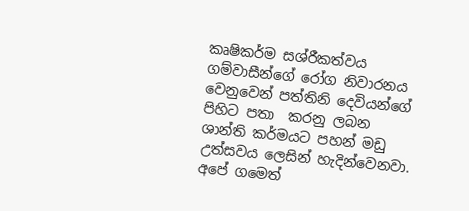කෘෂිකර්ම සශ්රීකත්වය ගම්වාසීන්ගේ රෝග නිවාරනය වෙනුවෙන් පත්තිනි දෙවියන්ගේ  පිහිට පතා  කරනු ලබන ශාන්ති කර්මයට පහන් මඩු උත්සවය ලෙසින් හැදින්වෙනවා. අපේ ගමෙත්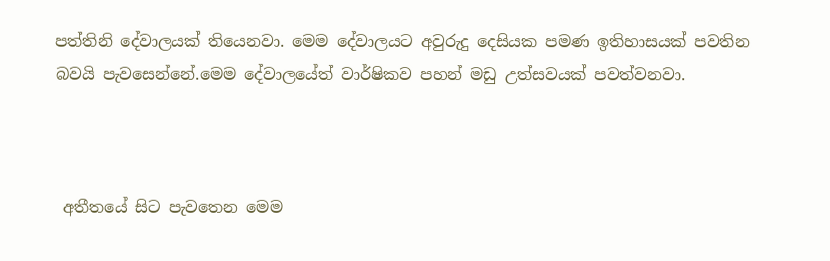පත්තිනි දේවාලයක් තියෙනවා. මෙම දේවාලයට අවුරුදු දෙසියක පමණ ඉතිහාසයක් පවතින බවයි පැවසෙන්නේ.මෙම දේවාලයේත් වාර්ෂිකව පහන් මඩු උත්සවයක් පවත්වනවා.



 අතීතයේ සිට පැවතෙන මෙම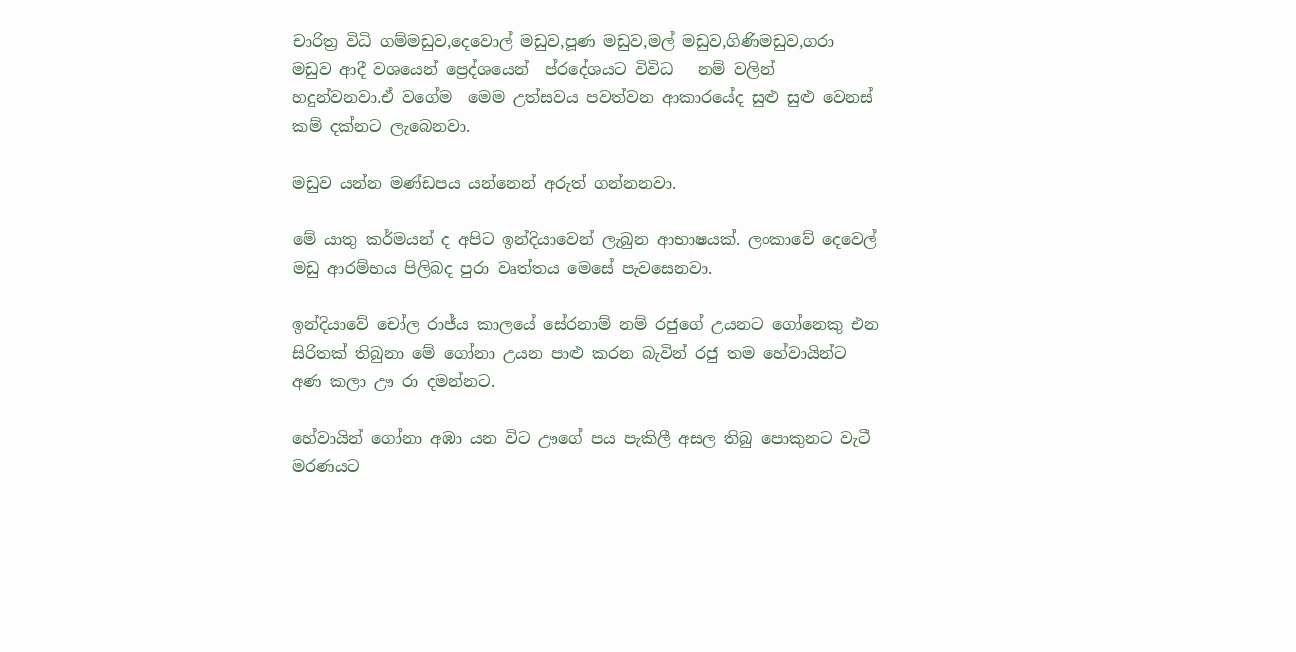චාරිත්‍ර විධි ගම්මඩුව,දෙවොල් මඩුව,පූණ මඩුව,මල් මඩුව,ගිණිමඩුව,ගරා මඩුව ආදී වශයෙන් ප්‍රෙද්ශයෙන්  ප්රදේශයට විවිධ   නම් වලින් හදුන්වනවා.ඒ වගේම  මෙම උත්සවය පවත්වන ආකාරයේද සුළු සුළු වෙනස් කම් දක්නට ලැබෙනවා.

මඩුව යන්න මණ්ඩපය යන්නෙන් අරුත් ගන්නනවා.

මේ යාතු කර්මයන් ද අපිට ඉන්දියාවෙන් ලැබුන ආභාෂයක්. ලංකාවේ දෙවෙල් මඩු ආරම්භය පිලිබද පුරා වෘත්තය මෙසේ පැවසෙනවා.

ඉන්දියාවේ චෝල රාජ්ය කාලයේ සේරනාම් නම් රජුගේ උයනට ගෝනෙකු එන සිරිතක් තිබුනා මේ ගෝනා උයන පාළු කරන බැවින් රජු තම හේවායින්ට අණ කලා ඌ රා දමන්නට.

හේවායින් ගෝනා අඹා යන විට ඌගේ පය පැකිලී අසල තිබු පොකුනට වැටී මරණයට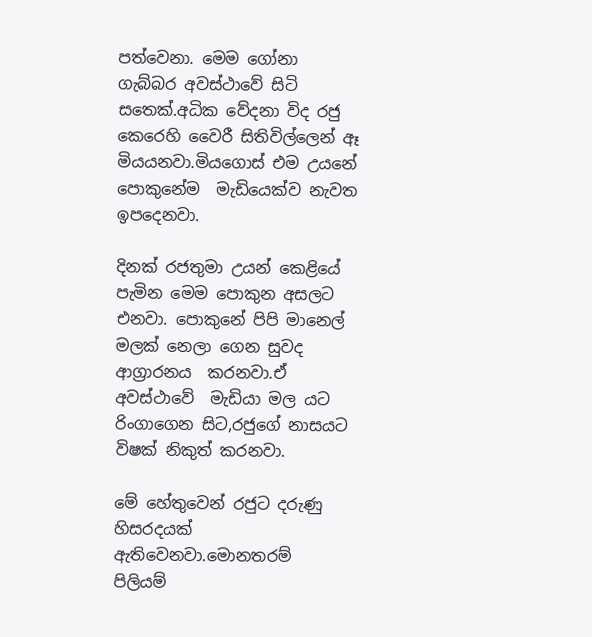පත්වෙනා. මෙම ගෝනා ගැබ්බර අවස්ථාවේ සිටි සතෙක්.අධික වේදනා විද රජු කෙරෙහි වෛරී සිතිවිල්ලෙන් ඈ මියයනවා.මියගොස් එම උයනේ පොකුනේම  මැඩියෙක්ව නැවත ඉපදෙනවා.

දිනක් රජතුමා උයන් කෙළියේ පැමින මෙම පොකුන අසලට එනවා. පොකුනේ පිපි මානෙල් මලක් නෙලා ගෙන සුවද ආග්‍රාරනය  කරනවා.ඒ අවස්ථාවේ  මැඩියා මල යට රිංගාගෙන සිට,රජුගේ නාසයට විෂක් නිකුත් කරනවා.

මේ හේතුවෙන් රජුට දරුණු හිසරදයක් ඇතිවෙනවා.මොනතරම්  පිලියම්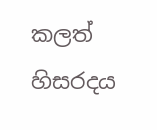කලත් හිසරදය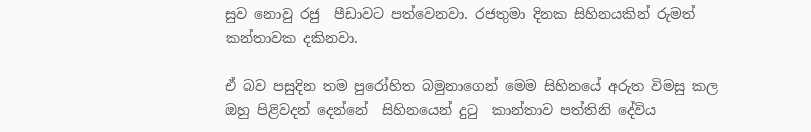සුව නොවු රජු  පීඩාවට පත්වෙනවා. රජතුමා දිනක සිහිනයකින් රුමත් කන්තාවක දකිනවා.

ඒ බව පසුදින තම පුරෝහිත බමුනාගෙන් මෙම සිහිනයේ අරුත විමසු කල ඔහු පිළිවදන් දෙන්නේ  සිහිනයෙන් දුටු  කාන්තාව පත්තිනි දේවිය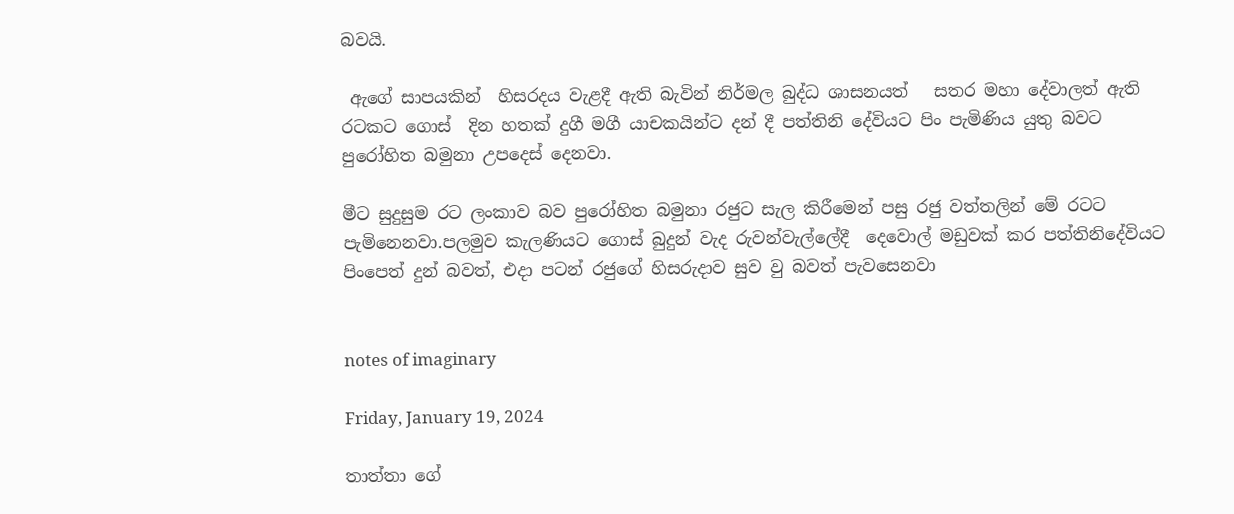බවයි.

 ඇගේ සාපයකින්  හිසරදය වැළදී ඇති බැවින් නිර්මල බුද්ධ ශාසනයත්   සතර මහා දේවාලත් ඇති  රටකට ගොස්  දින හතක් දුගී මගී යාචකයින්ට දන් දී පත්තිනි දේවියට පිං පැමිණිය යුතු බවට පුරෝහිත බමුනා උපදෙස් දෙනවා.

මීට සුදුසුම රට ලංකාව බව පුරෝහිත බමුනා රජුට සැල කිරීමෙන් පසු රජු වත්තලින් මේ රටට පැමිනෙනවා.පලමුව කැලණියට ගොස් බුදුන් වැද රුවන්වැල්ලේදී  දෙවොල් මඩුවක් කර පත්තිනිදේවියට පිංපෙත් දුන් බවත්, එදා පටන් රජුගේ හිසරුදාව සුව වු බවත් පැවසෙනවා


notes of imaginary

Friday, January 19, 2024

තාත්තා ගේ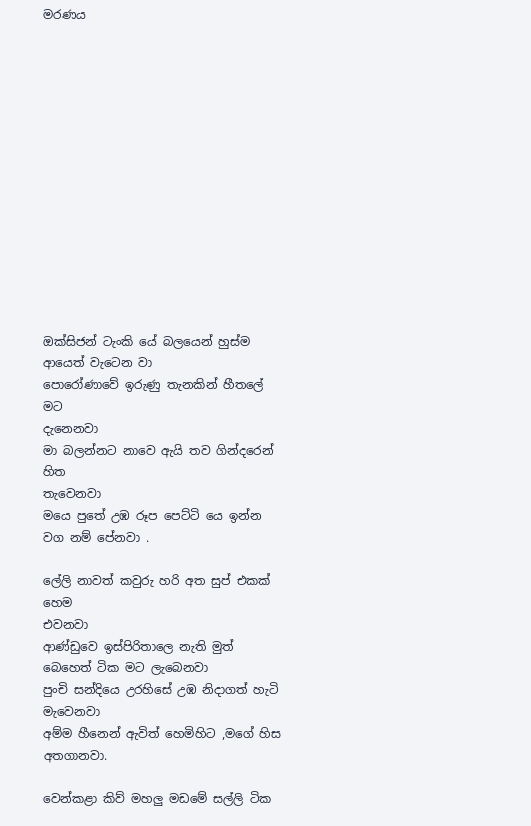මරණය














ඔක්සිජන් ටැංකි යේ බලයෙන් හුස්ම ආයෙත් වැටෙන වා
පොරෝණාවේ ඉරුණු තැනකින් හීතලේ මට
දැනෙනවා
මා බලන්නට නාවෙ ඇයි තව ගින්දරෙන් හිත
තැවෙනවා
මයෙ පුතේ උඹ රූප පෙට්ටි යෙ ඉන්න වග නම් පේනවා .

ලේලි නාවත් කවුරු හරි අත සුප් එකක් හෙම
එවනවා
ආණ්ඩුවෙ ඉස්පිරිතාලෙ නැති මුත් බෙහෙත් ටික මට ලැබෙනවා
පුංචි සන්දියෙ උරහිසේ උඹ නිදාගත් හැටි
මැවෙනවා
අම්ම හීනෙන් ඇවිත් හෙමිහිට ,මගේ හිස
අතගානවා.

වෙන්කළා කිව් මහලු මඩමේ සල්ලි ටික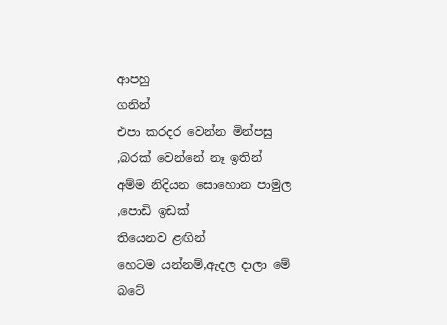ආපහු
ගනින්
එපා කරදර වෙන්න මින්පසු ,බරක් වෙන්නේ නෑ ඉතින්
අම්ම නිදියන සොහොන පාමුල ,පොඩි ඉඩක්
තියෙනව ළඟින්
හෙටම යන්නම්,ඇදල දාලා මේ බටේ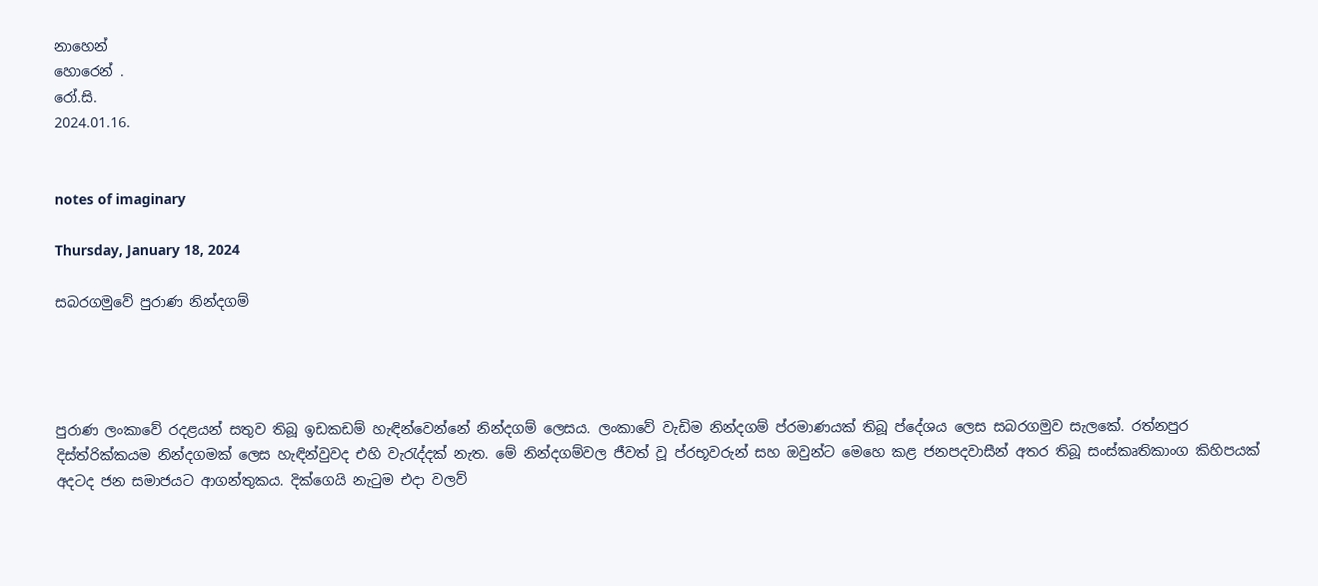නාහෙන්
හොරෙන් .
රෝ.සි.
2024.01.16.


notes of imaginary

Thursday, January 18, 2024

සබරගමුවේ පුරාණ නින්දගම්




පුරාණ ලංකාවේ රදළයන් සතුව තිබූ ඉඩකඩම් හැඳින්වෙන්නේ නින්දගම් ලෙසය. ලංකාවේ වැඩිම නින්දගම් ප්රමාණයක් තිබූ ප්දේශය ලෙස සබරගමුව සැලකේ. රත්නපුර දිස්ත්රික්කයම නින්දගමක් ලෙස හැඳින්වුවද එහි වැරැද්දක් නැත. මේ නින්දගම්වල ජීවත් වූ ප්රභූවරුන් සහ ඔවුන්ට මෙහෙ කළ ජනපදවාසීන් අතර තිබූ සංස්කෘතිකාංග කිහිපයක් අදටද ජන සමාජයට ආගන්තුකය. දික්ගෙයි නැටුම එදා වලව්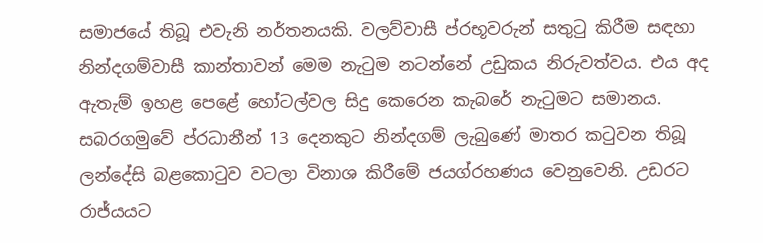සමාජයේ තිබූ එවැනි නර්තනයකි. වලව්වාසී ප්රභූවරුන් සතුටු කිරීම සඳහා නින්දගම්වාසී කාන්තාවන් මෙම නැටුම නටන්නේ උඩුකය නිරුවත්වය. එය අද ඇතැම් ඉහළ පෙළේ හෝටල්වල සිදු කෙරෙන කැබරේ නැටුමට සමානය.
සබරගමුවේ ප්රධානීන් 13 දෙනකුට නින්දගම් ලැබුණේ මාතර කටුවන තිබූ ලන්දේසි බළකොටුව වටලා විනාශ කිරීමේ ජයග්රහණය වෙනුවෙනි. උඩරට රාජ්යයට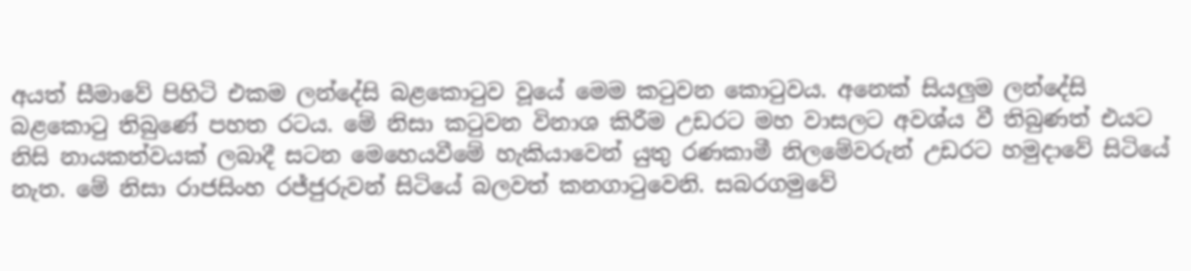අයත් සීමාවේ පිහිටි එකම ලන්දේසි බළකොටුව වූයේ මෙම කටුවන කොටුවය. අනෙක් සියලුම ලන්දේසි බළකොටු තිබුණේ පහත රටය. මේ නිසා කටුවන විනාශ කිරීම උඩරට මහ වාසලට අවශ්ය වී තිබුණත් එයට නිසි නායකත්වයක් ලබාදී සටන මෙහෙයවීමේ හැකියාවෙන් යුතු රණකාමී නිලමේවරුන් උඩරට හමුදාවේ සිටියේ නැත. මේ නිසා රාජසිංහ රජ්ජුරුවන් සිටියේ බලවත් කනගාටුවෙනි. සබරගමුවේ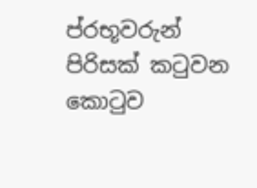ප්රභූවරුන් පිරිසක් කටුවන කොටුව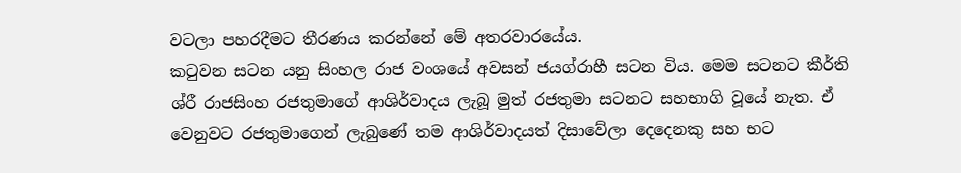වටලා පහරදීමට තීරණය කරන්නේ මේ අතරවාරයේය.
කටුවන සටන යනු සිංහල රාජ වංශයේ අවසන් ජයග්රාහී සටන විය. මෙම සටනට කීර්ති ශ්රී රාජසිංහ රජතුමාගේ ආශිර්වාදය ලැබූ මුත් රජතුමා සටනට සහභාගි වූයේ නැත. ඒ වෙනුවට රජතුමාගෙන් ලැබුණේ තම ආශිර්වාදයත් දිසාවේලා දෙදෙනකු සහ භට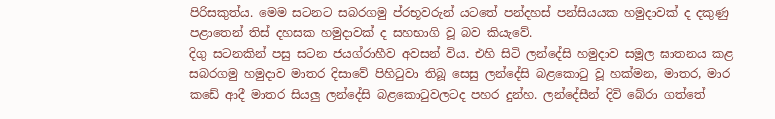පිරිසකුත්ය. මෙම සටනට සබරගමු ප්රභූවරුන් යටතේ පන්දහස් පන්සියයක හමුදාවක් ද දකුණු පළාතෙන් තිස් දහසක හමුදාවක් ද සහභාගි වූ බව කියැවේ.
දිගු සටනකින් පසු සටන ජයග්රාහීව අවසන් විය. එහි සිටි ලන්දේසි හමුදාව සමූල ඝාතනය කළ සබරගමු හමුදාව මාතර දිසාවේ පිහිටුවා තිබූ සෙසු ලන්දේසි බළකොටු වූ හක්මන, මාතර, මාර කඩේ ආදී මාතර සියලු ලන්දේසි බළකොටුවලටද පහර දුන්හ. ලන්දේසීන් දිවි බේරා ගත්තේ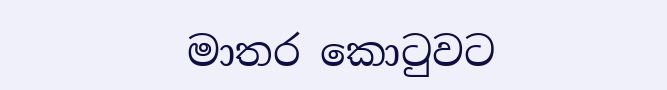මාතර කොටුවට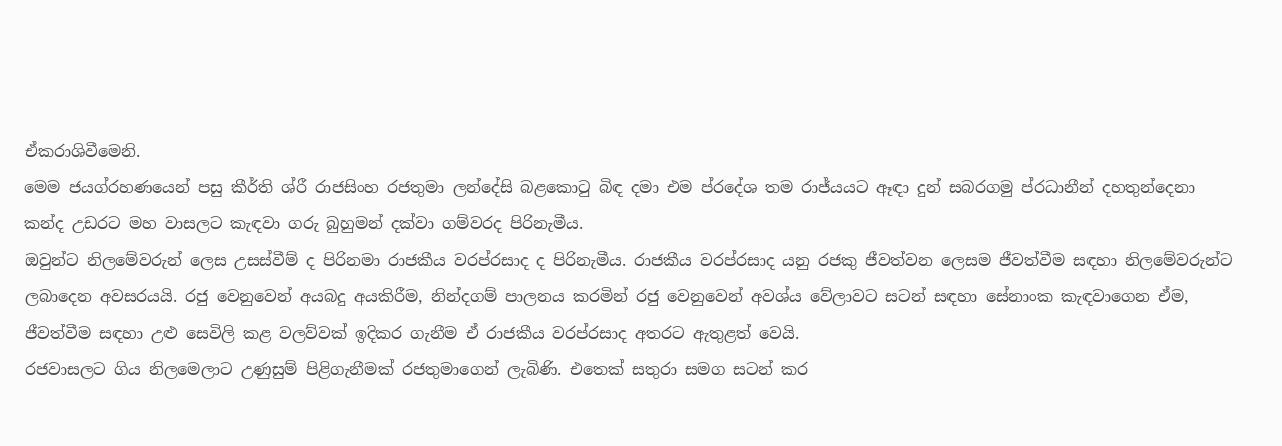ඒකරාශිවීමෙනි.
මෙම ජයග්රහණයෙන් පසු කීර්ති ශ්රී රාජසිංහ රජතුමා ලන්දේසි බළකොටු බිඳ දමා එම ප්රදේශ තම රාජ්යයට ඈඳා දුන් සබරගමු ප්රධානීන් දහතුන්දෙනා කන්ද උඩරට මහ වාසලට කැඳවා ගරු බුහුමන් දක්වා ගම්වරද පිරිනැමීය.
ඔවුන්ට නිලමේවරුන් ලෙස උසස්වීම් ද පිරිනමා රාජකීය වරප්රසාද ද පිරිනැමීය. රාජකීය වරප්රසාද යනු රජකු ජීවත්වන ලෙසම ජීවත්වීම සඳහා නිලමේවරුන්ට ලබාදෙන අවසරයයි. රජු වෙනුවෙන් අයබදු අයකිරීම, නින්දගම් පාලනය කරමින් රජු වෙනුවෙන් අවශ්ය වේලාවට සටන් සඳහා සේනාංක කැඳවාගෙන ඒම, ජීවත්වීම සඳහා උළු සෙවිලි කළ වලව්වක් ඉදිකර ගැනීම ඒ රාජකීය වරප්රසාද අතරට ඇතුළත් වෙයි.
රජවාසලට ගිය නිලමෙලාට උණුසුම් පිළිගැනීමක් රජතුමාගෙන් ලැබිණි. එතෙක් සතුරා සමග සටන් කර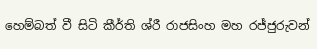හෙම්බත් වී සිටි කීර්ති ශ්රී රාජසිංහ මහ රජ්ජුරුවන්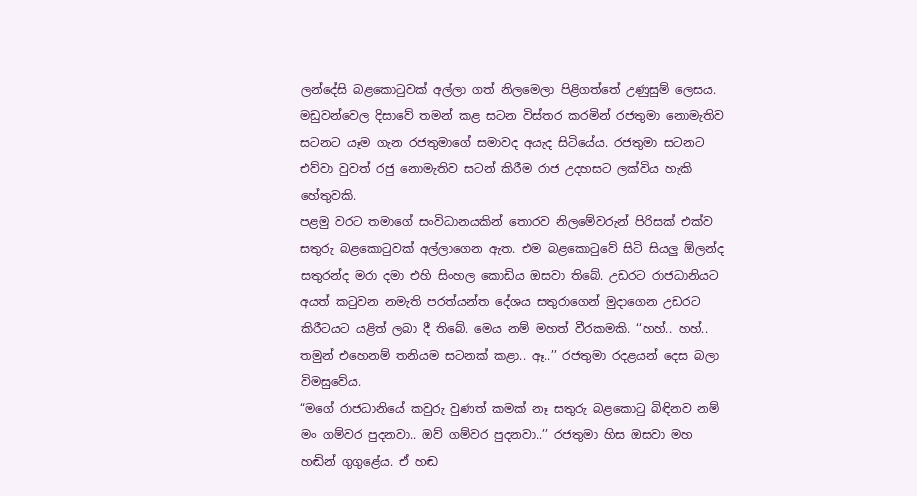ලන්දේසි බළකොටුවක් අල්ලා ගත් නිලමෙලා පිළිගත්තේ උණුසුම් ලෙසය. මඩුවන්වෙල දිසාවේ තමන් කළ සටන විස්තර කරමින් රජතුමා නොමැතිව සටනට යෑම ගැන රජතුමාගේ සමාවද අයැද සිටියේය. රජතුමා සටනට එව්වා වුවත් රජු නොමැතිව සටන් කිරීම රාජ උදහසට ලක්විය හැකි හේතුවකි.
පළමු වරට තමාගේ සංවිධානයකින් තොරව නිලමේවරුන් පිරිසක් එක්ව සතුරු බළකොටුවක් අල්ලාගෙන ඇත. එම බළකොටුවේ සිටි සියලු ඕලන්ද සතුරන්ද මරා දමා එහි සිංහල කොඩිය ඔසවා තිබේ. උඩරට රාජධානියට අයත් කටුවන නමැති පරත්යන්ත දේශය සතුරාගෙන් මුදාගෙන උඩරට කිරීටයට යළිත් ලබා දී තිබේ. මෙය නම් මහත් වීරකමකි. ‘‘හහ්.. හහ්.. තමුන් එහෙනම් තනියම සටනක් කළා.. ඈ..’’ රජතුමා රදළයන් දෙස බලා විමසුවේය.
“මගේ රාජධානියේ කවුරු වුණත් කමක් නෑ සතුරු බළකොටු බිඳිනව නම් මං ගම්වර පුදනවා.. ඔව් ගම්වර පුදනවා..’’ රජතුමා හිස ඔසවා මහ හඬින් ගුගුළේය. ඒ හඬ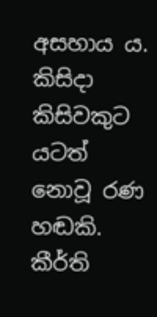අසහාය ය. කිසිදා කිසිවකුට යටත් නොවූ රණ හඬකි. කීර්ති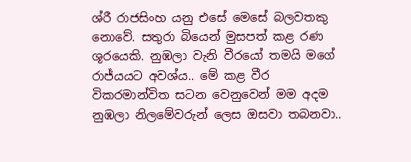ශ්රී රාජසිංහ යනු එසේ මෙසේ බලවතකු නොවේ. සතුරා බියෙන් මුසපත් කළ රණ ශූරයෙකි. නුඹලා වැනි වීරයෝ තමයි මගේ රාජ්යයට අවශ්ය.. මේ කළ වීර විකරමාන්විත සටන වෙනුවෙන් මම අදම නුඹලා නිලමේවරුන් ලෙස ඔසවා තබනවා..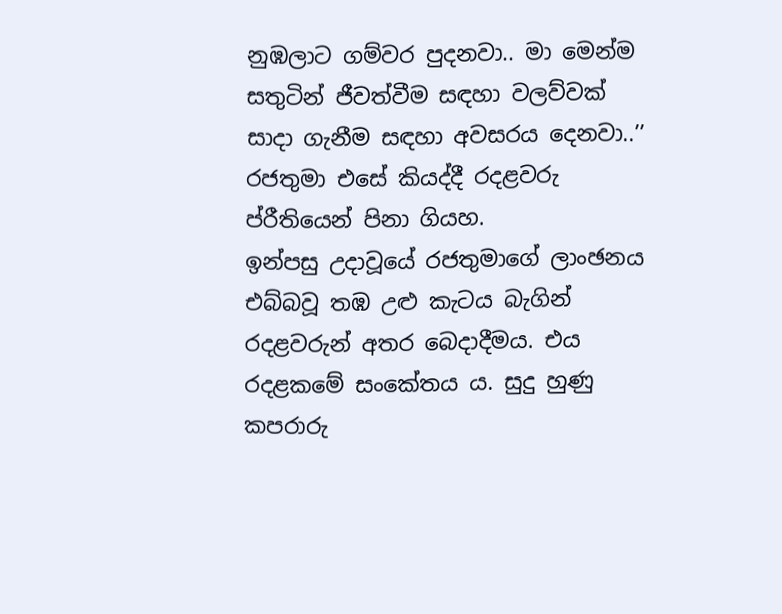නුඹලාට ගම්වර පුදනවා.. මා මෙන්ම සතුටින් ජීවත්වීම සඳහා වලව්වක් සාදා ගැනීම සඳහා අවසරය දෙනවා..’’ රජතුමා එසේ කියද්දී රදළවරු ප්රීතියෙන් පිනා ගියහ.
ඉන්පසු උදාවූයේ රජතුමාගේ ලාංඡනය එබ්බවූ තඹ උළු කැටය බැගින් රදළවරුන් අතර බෙදාදීමය. එය රදළකමේ සංකේතය ය. සුදු හුණු කපරාරු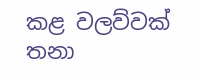කළ වලව්වක් තනා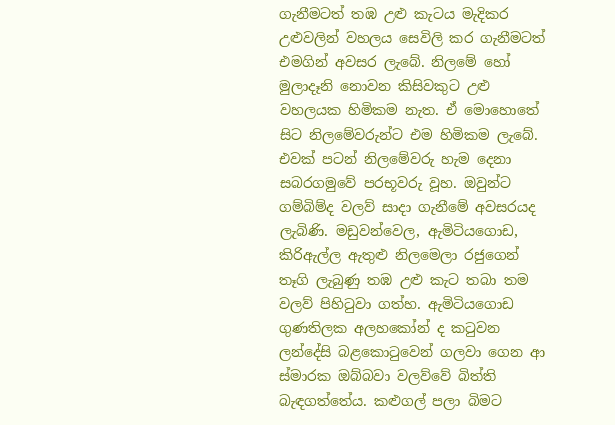ගැනීමටත් තඹ උළු කැටය මැදිකර උළුවලින් වහලය සෙවිලි කර ගැනීමටත් එමගින් අවසර ලැබේ. නිලමේ හෝ මුලාදෑනි නොවන කිසිවකුට උළු වහලයක හිමිකම නැත. ඒ මොහොතේ සිට නිලමේවරුන්ට එම හිමිකම ලැබේ. එවක් පටන් නිලමේවරු හැම දෙනා සබරගමුවේ පරභූවරු වූහ. ඔවුන්ට ගම්බිම්ද වලව් සාදා ගැනීමේ අවසරයද ලැබිණි. මඩුවන්වෙල, ඇමිටියගොඩ, කිරිඇල්ල ඇතුළු නිලමෙලා රජුගෙන් තෑගි ලැබුණු තඹ උළු කැට තබා තම වලව් පිහිටුවා ගත්හ. ඇමිටියගොඩ ගුණතිලක අලහකෝන් ද කටුවන ලන්දේසි බළකොටුවෙන් ගලවා ගෙන ආ ස්මාරක ඔබ්බවා වලව්වේ බිත්ති බැඳගත්තේය. කළුගල් පලා බිමට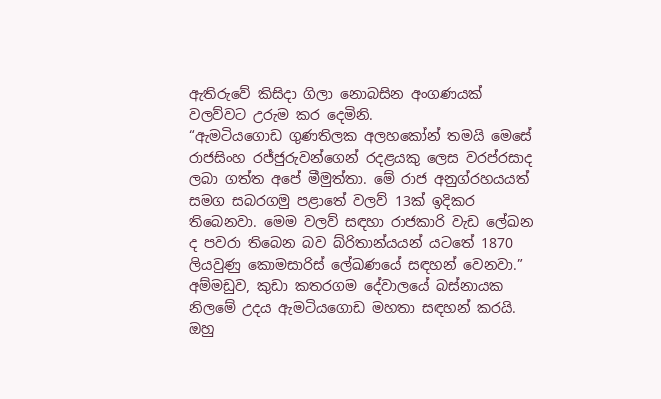ඇතිරුවේ කිසිදා ගිලා නොබසින අංගණයක් වලව්වට උරුම කර දෙමිනි.
“ඇමටියගොඩ ගුණතිලක අලහකෝන් තමයි මෙසේ රාජසිංහ රජ්ජුරුවන්ගෙන් රදළයකු ලෙස වරප්රසාද ලබා ගත්ත අපේ මීමුත්තා. මේ රාජ අනුග්රහයයත් සමග සබරගමු පළාතේ වලව් 13ක් ඉදිකර තිබෙනවා. මෙම වලව් සඳහා රාජකාරි වැඩ ලේඛන ද පවරා තිබෙන බව බ්රිතාන්යයන් යටතේ 1870 ලියවුණු කොමසාරිස් ලේඛණයේ සඳහන් වෙනවා.” අම්මඩුව, කුඩා කතරගම දේවාලයේ බස්නායක නිලමේ උදය ඇමටියගොඩ මහතා සඳහන් කරයි. ඔහු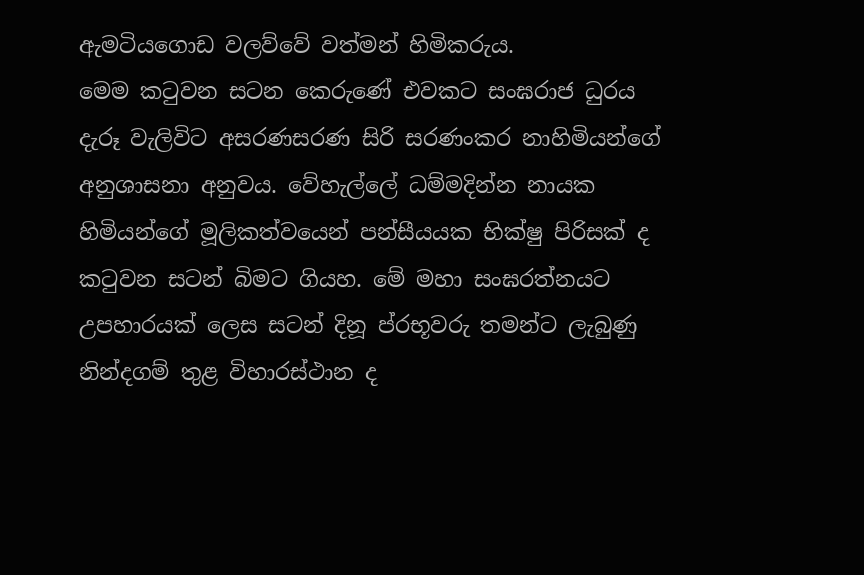ඇමටියගොඩ වලව්වේ වත්මන් හිමිකරුය.
මෙම කටුවන සටන කෙරුණේ එවකට සංඝරාජ ධුරය දැරූ වැලිවිට අසරණසරණ සිරි සරණංකර නාහිමියන්ගේ අනුශාසනා අනුවය. වේහැල්ලේ ධම්මදින්න නායක හිමියන්ගේ මූලිකත්වයෙන් පන්සීයයක භික්ෂු පිරිසක් ද කටුවන සටන් බිමට ගියහ. මේ මහා සංඝරත්නයට උපහාරයක් ලෙස සටන් දිනූ ප්රභූවරු තමන්ට ලැබුණු නින්දගම් තුළ විහාරස්ථාන ද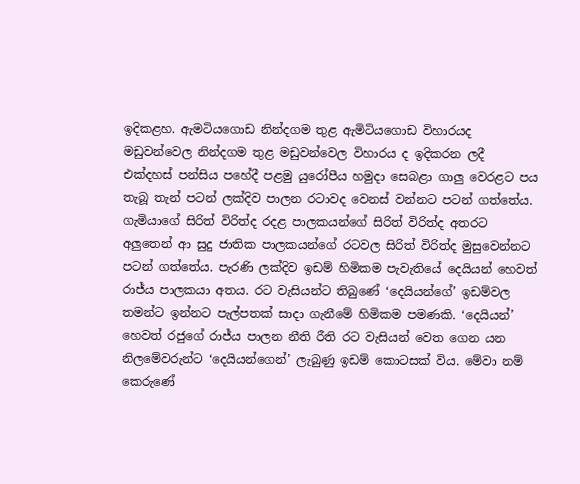ඉදිකළහ. ඇමටියගොඩ නින්දගම තුළ ඇමිටියගොඩ විහාරයද මඩුවන්වෙල නින්දගම තුළ මඩුවන්වෙල විහාරය ද ඉදිකරන ලදී
එක්දහස් පන්සිය පහේදී පළමු යුරෝපීය හමුදා සෙබළා ගාලු වෙරළට පය තැබූ තැන් පටන් ලක්දිව පාලන රටාවද වෙනස් වන්නට පටන් ගත්තේය. ගැමියාගේ සිරිත් විරිත්ද රදළ පාලකයන්ගේ සිරිත් විරිත්ද අතරට අලුතෙන් ආ සුදු ජාතික පාලකයන්ගේ රටවල සිරිත් විරිත්ද මුසුවෙන්නට පටන් ගත්තේය. පැරණි ලක්දිව ඉඩම් හිමිකම පැවැතියේ දෙයියන් හෙවත් රාජ්ය පාලකයා අතය. රට වැසියන්ට තිබුණේ ‘දෙයියන්ගේ’ ඉඩම්වල තමන්ට ඉන්නට පැල්පතක් සාදා ගැනීමේ හිමිකම පමණකි. ‘දෙයියන්’ හෙවත් රජුගේ රාජ්ය පාලන නීති රීති රට වැසියන් වෙත ගෙන යන නිලමේවරුන්ට ‘දෙයියන්ගෙන්’ ලැබුණු ඉඩම් කොටසක් විය. මේවා නම් කෙරුණේ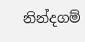නින්දගම්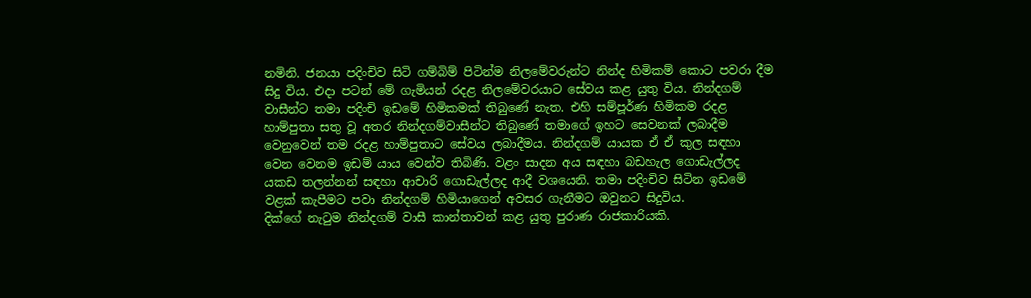නමිනි. ජනයා පදිංචිව සිටි ගම්බිම් පිටින්ම නිලමේවරුන්ට නින්ද හිමිකම් කොට පවරා දීම සිදු විය. එදා පටන් මේ ගැමියන් රදළ නිලමේවරයාට සේවය කළ යුතු විය. නින්දගම් වාසීන්ට තමා පදිංචි ඉඩමේ හිමිකමක් තිබුණේ නැත. එහි සම්පූර්ණ හිමිකම රදළ හාම්පුතා සතු වූ අතර නින්දගම්වාසීන්ට තිබුණේ තමාගේ ඉහට සෙවනක් ලබාදීම වෙනුවෙන් තම රදළ හාම්පුතාට සේවය ලබාදීමය. නින්දගම් යායක ඒ ඒ කුල සඳහා වෙන වෙනම ඉඩම් යාය වෙන්ව තිබිණි. වළං සාදන අය සඳහා බඩහැල ගොඩැල්ලද යකඩ තලන්නන් සඳහා ආචාරි ගොඩැල්ලද ආදී වශයෙනි. තමා පදිංචිව සිටින ඉඩමේ වළක් කැපීමට පවා නින්දගම් හිමියාගෙන් අවසර ගැනීමට ඔවුනට සිදුවිය.
දික්ගේ නැටුම නින්දගම් වාසී කාන්තාවන් කළ යුතු පුරාණ රාජකාරියකි.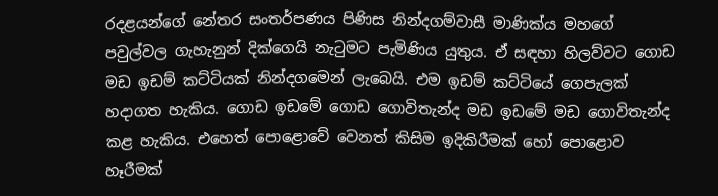රදළයන්ගේ නේතර සංතර්පණය පිණිස නින්දගම්වාසී මාණික්ය මහගේ පවුල්වල ගැහැනුන් දික්ගෙයි නැටුමට පැමිණිය යුතුය. ඒ සඳහා හිලව්වට ගොඩ මඩ ඉඩම් කට්ටියක් නින්දගමෙන් ලැබෙයි. එම ඉඩම් කට්ටියේ ගෙපැලක් හදාගත හැකිය. ගොඩ ඉඩමේ ගොඩ ගොවිතැන්ද මඩ ඉඩමේ මඩ ගොවිතැන්ද කළ හැකිය. එහෙත් පොළොවේ වෙනත් කිසිම ඉදිකිරීමක් හෝ පොළොව හෑරීමක්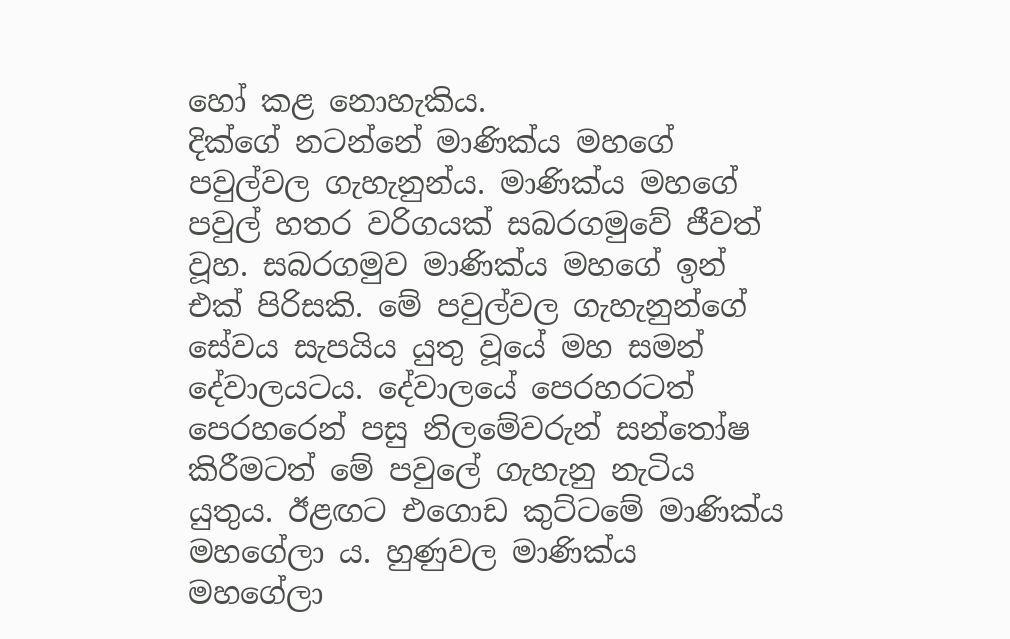හෝ කළ නොහැකිය.
දික්ගේ නටන්නේ මාණික්ය මහගේ පවුල්වල ගැහැනුන්ය. මාණික්ය මහගේ පවුල් හතර වරිගයක් සබරගමුවේ ජීවත් වූහ. සබරගමුව මාණික්ය මහගේ ඉන් එක් පිරිසකි. මේ පවුල්වල ගැහැනුන්ගේ සේවය සැපයිය යුතු වූයේ මහ සමන් දේවාලයටය. දේවාලයේ පෙරහරටත් පෙරහරෙන් පසු නිලමේවරුන් සන්තෝෂ කිරීමටත් මේ පවුලේ ගැහැනු නැටිය යුතුය. ඊළඟට එගොඩ කුට්ටමේ මාණික්ය මහගේලා ය. හුණුවල මාණික්ය මහගේලා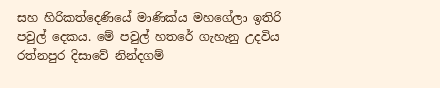සහ හිරිකත්දෙණියේ මාණික්ය මහගේලා ඉතිරි පවුල් දෙකය. මේ පවුල් හතරේ ගැහැනු උදවිය රත්නපුර දිසාවේ නින්දගම්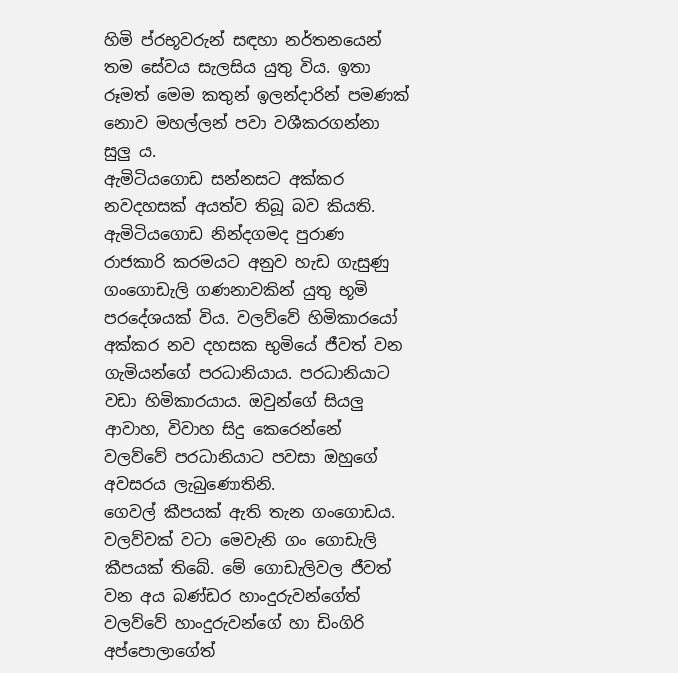හිමි ප්රභූවරුන් සඳහා නර්තනයෙන් තම සේවය සැලසිය යුතු විය. ඉතා රූමත් මෙම කතුන් ඉලන්දාරින් පමණක් නොව මහල්ලන් පවා වශීකරගන්නා සුලු ය.
ඇමිටියගොඩ සන්නසට අක්කර නවදහසක් අයත්ව තිබූ බව කියති. ඇමිටියගොඩ නින්දගමද පුරාණ රාජකාරි කරමයට අනුව හැඩ ගැසුණු ගංගොඩැලි ගණනාවකින් යුතු භූමි පරදේශයක් විය. වලව්වේ හිමිකාරයෝ අක්කර නව දහසක භුමියේ ජීවත් වන ගැමියන්ගේ පරධානියාය. පරධානියාට වඩා හිමිකාරයාය. ඔවුන්ගේ සියලු ආවාහ, විවාහ සිදු කෙරෙන්නේ වලව්වේ පරධානියාට පවසා ඔහුගේ අවසරය ලැබුණොතිනි.
ගෙවල් කීපයක් ඇති තැන ගංගොඩය. වලව්වක් වටා මෙවැනි ගං ගොඩැලි කීපයක් තිබේ. මේ ගොඩැලිවල ජීවත් වන අය බණ්ඩර හාංදුරුවන්ගේත් වලව්වේ හාංදුරුවන්ගේ හා ඩිංගිරි අප්පොලාගේත්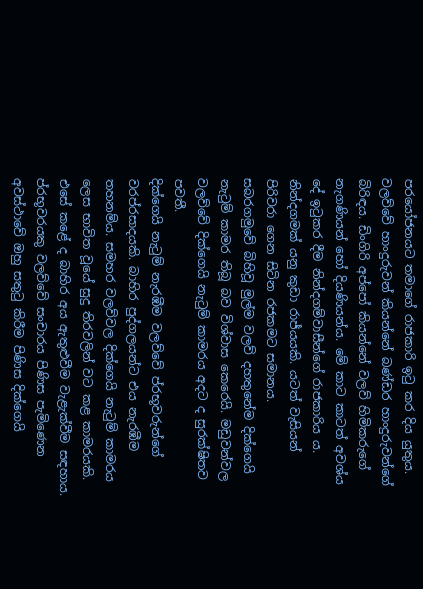පරයෝජනයට තමාගේ රාජකාරි ඉටු කර දිය යුතුය. වලව්වේ හාංදුරුවන් කියන්නේ බණ්ඩර හාංදුරුවන්ගේ බිරිඳය. ඩිංගිරි අප්පෝ කියන්නේ වලව් හිමිකරුගේ නැගණියන් හෝ දියණියන්ය. මේ කාට කාටත් අවශ්ය දේ ඉටුකර දීම නින්දගම්වාසීන්ගේ රාජකාරිය ය. නින්දගමක් යනු කුඩා රාජ්යයකි. යටත් වැසියන් පිරිවරා ගෙන සිටින රජකමට සමානය.
සබරගමුවේ බිහිවූ මුල්ම වලව් දහතුනේම දික්ගෙයි නැටුම් කාමර තිබූ බව විශ්වාස කෙරෙයි. මඩුවන්වල වලව්වේ දික්ගෙයි නැටුම් කාමරය අදට ද සුරක්ෂිතව පවතී.
දික්ගෙයි නැටුම් නැරඹීම වලව්වේ ප්රභූවරුන්ගේ වරප්රසාදයකි. බාහිර පුද්ගලයන්ට එය නැරඹීම තහනම්ය. සමහර වලව්වල දික්ගෙයි නැටුම් කාමරය ලෙස භාවිත වූයේ සුදු තිරවලින් වට කළ කාමරයකි. එසේ කළේ ද බාහිර අය ඇතුළුවීම වැළැක්වීම සඳහාය.
ප්රභූවරයකු වලව්වේ සංචාරය පිණිස පැමිණෙන අවස්ථාවේ ඔහු සතුටු කිරීම පිණිස දික්ගෙයි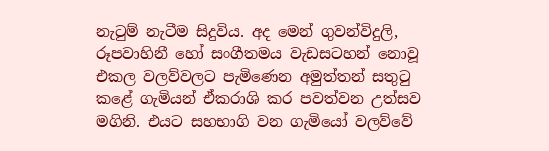නැටුම් නැටීම සිදුවිය. අද මෙන් ගුවන්විදුලි, රූපවාහිනී හෝ සංගීතමය වැඩසටහන් නොවූ එකල වලව්වලට පැමිණෙන අමුත්තන් සතුටු කළේ ගැමියන් ඒකරාශි කර පවත්වන උත්සව මගිනි. එයට සහභාගි වන ගැමියෝ වලව්වේ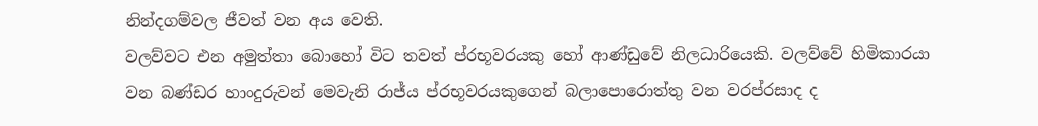නින්දගම්වල ජීවත් වන අය වෙති.
වලව්වට එන අමුත්තා බොහෝ විට තවත් ප්රභූවරයකු හෝ ආණ්ඩුවේ නිලධාරියෙකි. වලව්වේ හිමිකාරයා වන බණ්ඩර හාංදුරුවන් මෙවැනි රාජ්ය ප්රභූවරයකුගෙන් බලාපොරොත්තු වන වරප්රසාද ද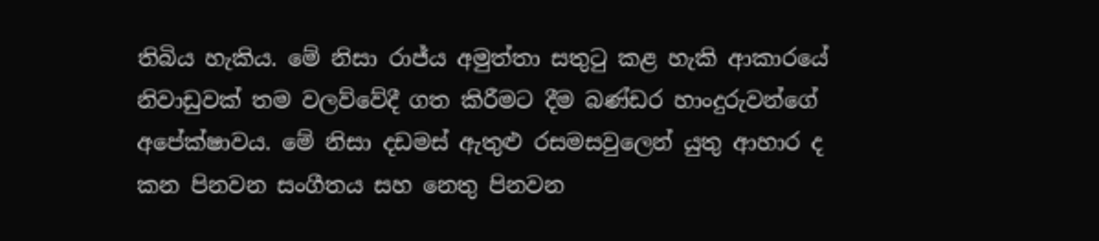තිබිය හැකිය. මේ නිසා රාජ්ය අමුත්තා සතුටු කළ හැකි ආකාරයේ නිවාඩුවක් තම වලව්වේදී ගත කිරීමට දීම බණ්ඩර හාංදුරුවන්ගේ අපේක්ෂාවය. මේ නිසා දඩමස් ඇතුළු රසමසවුලෙන් යුතු ආහාර ද කන පිනවන සංගීතය සහ නෙතු පිනවන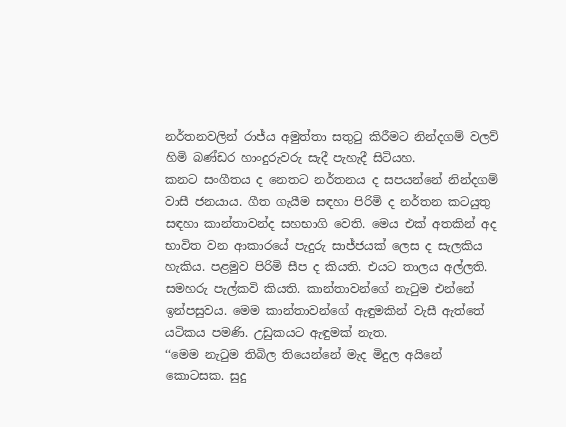නර්තනවලින් රාජ්ය අමුත්තා සතුටු කිරීමට නින්දගම් වලව් හිමි බණ්ඩර හාංදුරුවරු සැදී පැහැදී සිටියහ.
කනට සංගීතය ද නෙතට නර්තනය ද සපයන්නේ නින්දගම් වාසී ජනයාය. ගීත ගැයීම සඳහා පිරිමි ද නර්තන කටයුතු සඳහා කාන්තාවන්ද සහභාගි වෙති. මෙය එක් අතකින් අද භාවිත වන ආකාරයේ පැදුරු සාජ්ජයක් ලෙස ද සැලකිය හැකිය. පළමුව පිරිමි සීප ද කියති. එයට තාලය අල්ලති. සමහරු පැල්කවි කියති. කාන්තාවන්ගේ නැටුම එන්නේ ඉන්පසුවය. මෙම කාන්තාවන්ගේ ඇඳුමකින් වැසී ඇත්තේ යටිකය පමණි. උඩුකයට ඇඳුමක් නැත.
‘‘මෙම නැටුම තිබිල තියෙන්නේ මැද මිදුල අයිනේ කොටසක. සුදු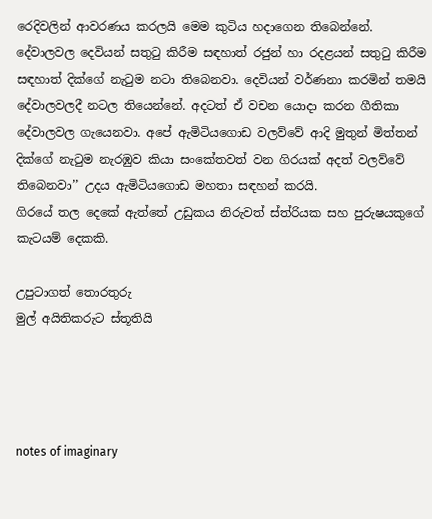රෙදිවලින් ආවරණය කරලයි මෙම කුටිය හදාගෙන තිබෙන්නේ. දේවාලවල දෙවියන් සතුටු කිරීම සඳහාත් රජුන් හා රදළයන් සතුටු කිරීම සඳහාත් දික්ගේ නැටුම නටා තිබෙනවා. දෙවියන් වර්ණනා කරමින් තමයි දේවාලවලදී නටල තියෙන්නේ. අදටත් ඒ වචන යොදා කරන ගීතිකා දේවාලවල ගැයෙනවා. අපේ ඇමිටියගොඩ වලව්වේ ආදි මුතුන් මිත්තන් දික්ගේ නැටුම නැරඹුව කියා සංකේතවත් වන ගිරයක් අදත් වලව්වේ තිබෙනවා’’ උදය ඇමිටියගොඩ මහතා සඳහන් කරයි.
ගිරයේ තල දෙකේ ඇත්තේ උඩුකය නිරුවත් ස්ත්රියක සහ පුරුෂයකුගේ කැටයම් දෙකකි.

උපුටාගත් තොරතුරු
මුල් අයිතිකරුට ස්තූතියි




notes of imaginary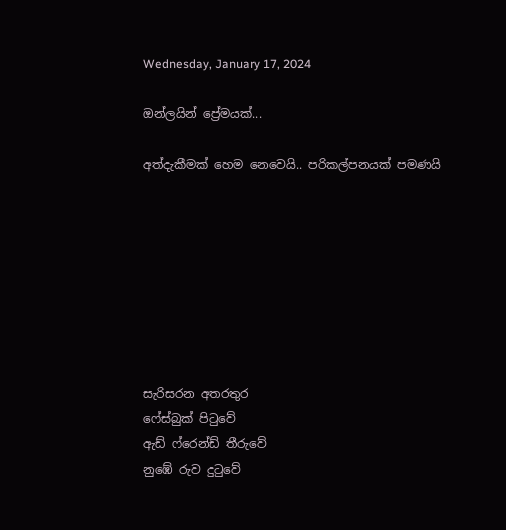Wednesday, January 17, 2024

ඔන්ලයින් ප්‍රේමයක්...

අත්දැකීමක් හෙම නෙවෙයි.. පරිකල්පනයක් පමණයි








සැරිසරන අතරතුර
ෆේස්බුක් පිටුවේ
ඇඩ් ෆ්රෙන්ඩ් තීරුවේ
නුඹේ රුව දුටුවේ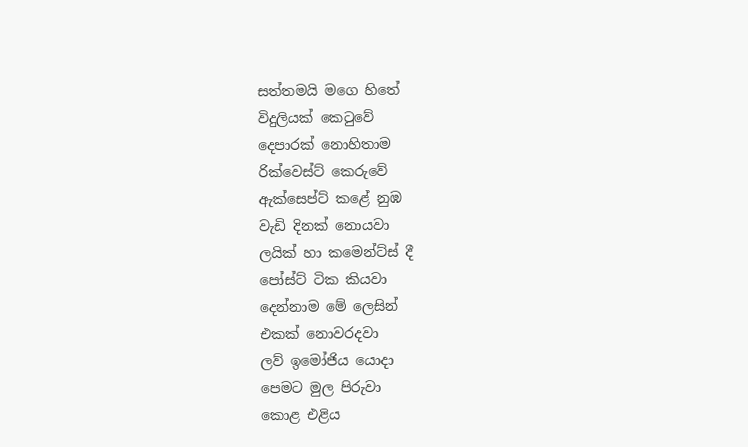සත්තමයි මගෙ හිතේ
විදුලියක් කෙටුවේ
දෙපාරක් නොහිතාම
රික්වෙස්ට් කෙරුවේ
ඇක්සෙප්ට් කළේ නුඹ
වැඩි දිනක් නොයවා
ලයික් හා කමෙන්ට්ස් දී
පෝස්ට් ටික කියවා
දෙන්නාම මේ ලෙසින්
එකක් නොවරදවා
ලව් ඉමෝජිය යොදා
පෙමට මුල පිරුවා
කොළ එළිය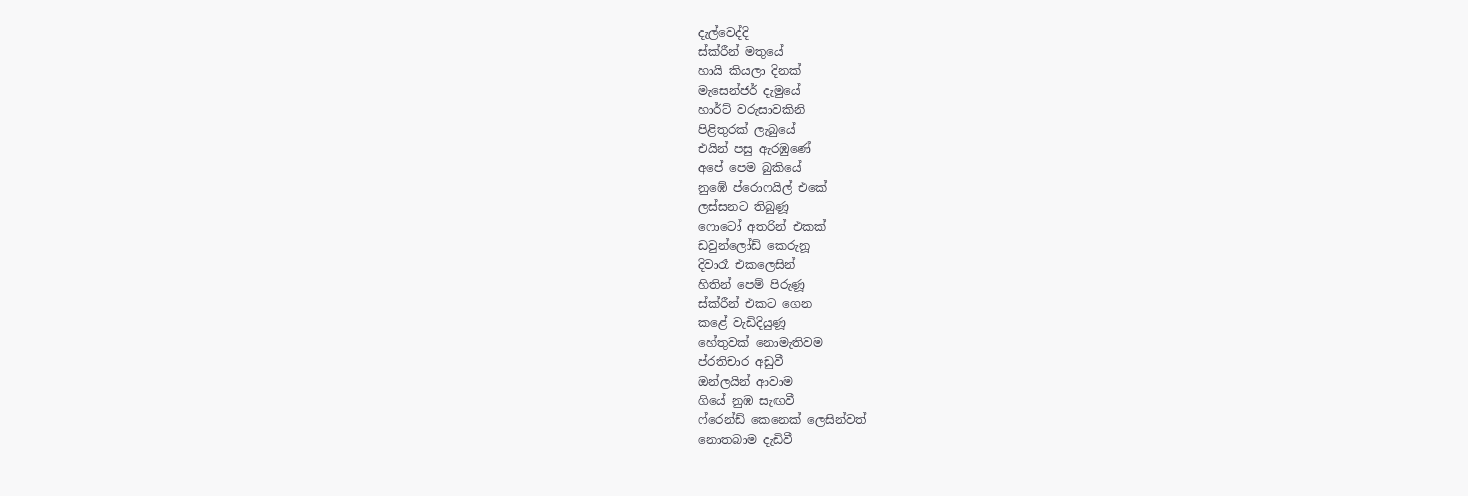දැල්වෙද්දි
ස්ක්රීන් මතුයේ
හායි කියලා දිනක්
මැසෙන්ජර් දැමුයේ
හාර්ට් වරුසාවකිනි
පිළිතුරක් ලැබුයේ
එයින් පසු ඇරඹුණේ
අපේ පෙම බුකියේ
නුඹේ ප්රොෆයිල් එකේ
ලස්සනට තිබුණූ
ෆොටෝ අතරින් එකක්
ඩවුන්ලෝඩ් කෙරුනූ
දිවාරෑ එකලෙසින්
හිතින් පෙම් පිරුණූ
ස්ක්රීන් එකට ගෙන
කළේ වැඩිදියුණූ
හේතුවක් නොමැතිවම
ප්රතිචාර අඩුවී
ඔන්ලයින් ආවාම
ගියේ නුඹ සැඟවී
ෆ්රෙන්ඩ් කෙනෙක් ලෙසින්වත්
නොතබාම දැඩිවී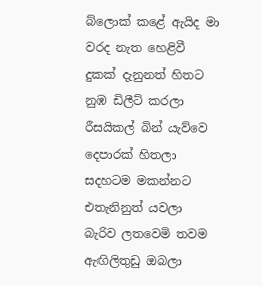බ්ලොක් කළේ ඇයිද මා
වරද නැත හෙළිවී
දුකක් දැනුනත් හිතට
නුඹ ඩිලීට් කරලා
රීසයිකල් බින් යැව්වෙ
දෙපාරක් හිතලා
සදහටම මකන්නට
එතැනිනුත් යවලා
බැරිව ලතවෙමි තවම
ඇඟිලිතුඩු ඔබලා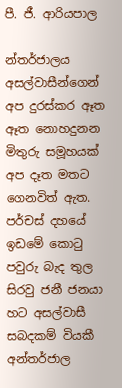පී. ජී. ආරියපාල

න්තර්ජාලය අසල්වාසීන්ගෙන් අප දුරස්කර ඈත ඈත නොහදුනන මිතුරු සමූහයක් අප දෑත මතට ගෙනවිත් ඇත. පර්චස් දහයේ ඉඩමේ කොටු පවුරු බැද තුල සිරවු ජනී ජනයා  හට අසල්වාසී සබදකම් වියකී අන්තර්ජාල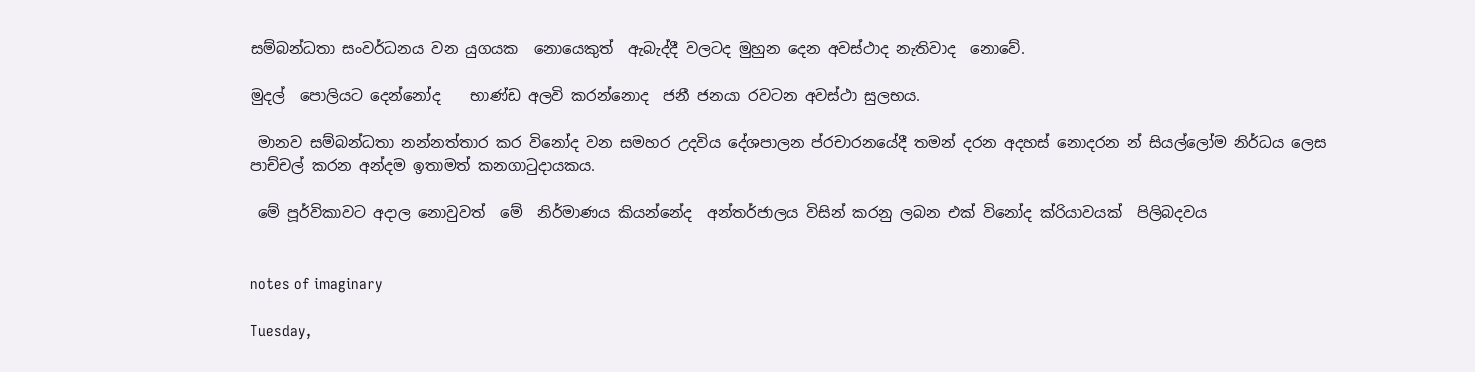සම්බන්ධතා සංවර්ධනය වන යුගයක  නොයෙකුත්  ඇබැද්දී වලටද මුහුන දෙන අවස්ථාද නැතිවාද  නොවේ.

මුදල්  පොලියට දෙන්නෝද    භාණ්ඩ අලවි කරන්නොද  ජනී ජනයා රවටන අවස්ථා සුලභය.

 මානව සම්බන්ධතා නන්නත්තාර කර විනෝද වන සමහර උදවිය දේශපාලන ප්රචාරනයේදී තමන් දරන අදහස් නොදරන න් සියල්ලෝම නිර්ධය ලෙස පාච්චල් කරන අන්දම ඉතාමත් කනගාටුදායකය.

 මේ පූර්විකාවට අදාල නොවුවත්  මේ  නිර්මාණය කියන්නේද  අන්තර්ජාලය විසින් කරනු ලබන එක් විනෝද ක්රියාවයක්  පිලිබදවය


notes of imaginary

Tuesday,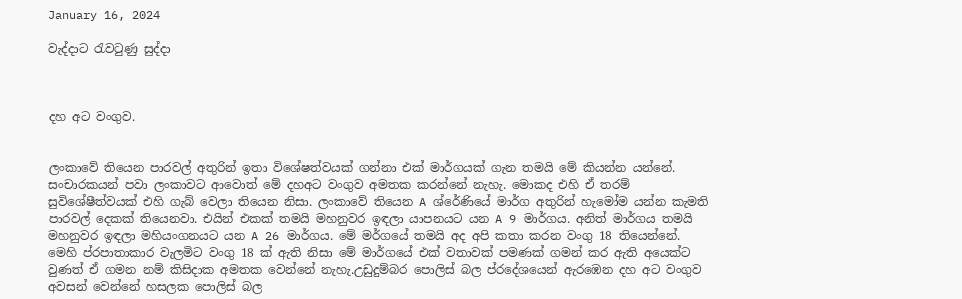January 16, 2024

වැද්දාට රැවටුණු සුද්දා



දහ අට වංගුව.


ලංකාවේ තියෙන පාරවල් අතුරින් ඉතා විශේෂත්වයක් ගන්නා එක් මාර්ගයක් ගැන තමයි මේ කියන්න යන්නේ. සංචාරකයන් පවා ලංකාවට ආවොත් මේ දහඅට වංගුව අමතක කරන්නේ නැහැ. මොකද එහි ඒ තරම් සුවිශේෂීත්වයක් එහි ගැබ් වෙලා තියෙන නිසා. ලංකාවේ තියෙන A ශ්රේණියේ මාර්ග අතුරින් හැමෝම යන්න කැමති පාරවල් දෙකක් තියෙනවා. එයින් එකක් තමයි මහනුවර ඉඳලා යාපනයට යන A 9 මාර්ගය. අනිත් මාර්ගය තමයි මහනුවර ඉඳලා මහියංගනයට යන A 26 මාර්ගය. මේ මර්ගයේ තමයි අද අපි කතා කරන වංගු 18 තියෙන්නේ.
මෙහි ප්රපාතාකාර වැලමිට වංගු 18 ක් ඇති නිසා මේ මාර්ගයේ එක් වතාවක් පමණක් ගමන් කර ඇති අයෙක්ට වුණත් ඒ ගමන නම් කිසිදාක අමතක වෙන්නේ නැහැ.උඩුදුම්බර පොලිස් බල ප්රදේශයෙන් ඇරඹෙන දහ අට වංගුව අවසන් වෙන්නේ හසලක පොලිස් බල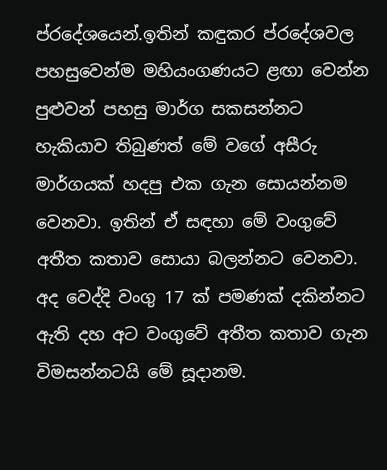ප්රදේශයෙන්.ඉතින් කඳුකර ප්රදේශවල පහසුවෙන්ම මහියංගණයට ළඟා වෙන්න පුළුවන් පහසු මාර්ග සකසන්නට හැකියාව තිබුණත් මේ වගේ අසීරු මාර්ගයක් හදපු එක ගැන සොයන්නම වෙනවා. ඉතින් ඒ සඳහා මේ වංගුවේ අතීත කතාව සොයා බලන්නට වෙනවා.
අද වෙද්දි වංගු 17 ක් පමණක් දකින්නට ඇති දහ අට වංගුවේ අතීත කතාව ගැන විමසන්නටයි මේ සූදානම.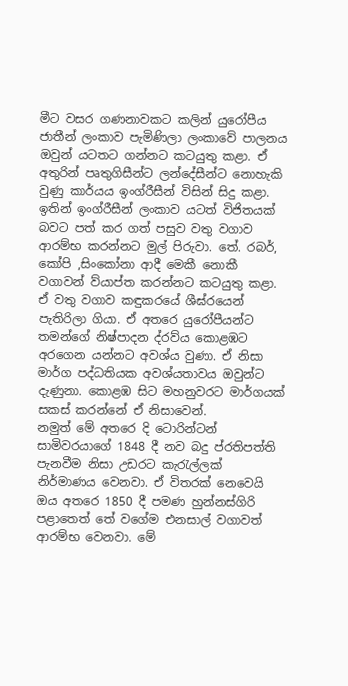මීට වසර ගණනාවකට කලින් යුරෝපීය ජාතීන් ලංකාව පැමිණිලා ලංකාවේ පාලනය ඔවුන් යටතට ගන්නට කටයුතු කළා. ඒ අතුරින් පෘතුගිසීන්ට ලන්දේසීන්ට නොහැකි වුණු කාර්යය ඉංග්රීසීන් විසින් සිදු කළා. ඉතින් ඉංග්රීසීන් ලංකාව යටත් විජිතයක් බවට පත් කර ගත් පසුව වතු වගාව ආරම්භ කරන්නට මුල් පිරුවා. තේ. රබර්, කෝපි ,සිංකෝනා ආදී මෙකී නොකී වගාවන් ව්යාප්ත කරන්නට කටයුතු කළා. ඒ වතු වගාව කඳුකරයේ ශීඝ්රයෙන් පැතිරිලා ගියා. ඒ අතරෙ යුරෝපීයන්ට තමන්ගේ නිෂ්පාදන ද්රව්ය කොළඹට අරගෙන යන්නට අවශ්ය වුණා. ඒ නිසා මාර්ග පද්ධතියක අවශ්යතාවය ඔවුන්ට දැණුනා. කොළඹ සිට මහනුවරට මාර්ගයක් සකස් කරන්නේ ඒ නිසාවෙන්.
නමුත් මේ අතරෙ දි ටොරින්ටන් සාමිවරයාගේ 1848 දී නව බදු ප්රතිපත්ති පැනවීම නිසා උඩරට කැරැල්ලක් නිර්මාණය වෙනවා. ඒ විතරක් නෙවෙයි ඔය අතරෙ 1850 දී පමණ හුන්නස්ගිරි පළාතෙත් තේ වගේම එනසාල් වගාවත් ආරම්භ වෙනවා. මේ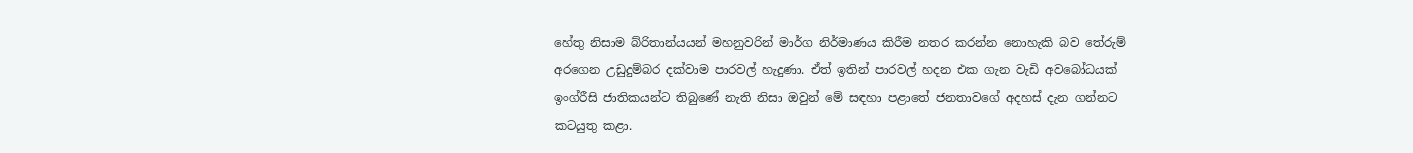හේතු නිසාම බ්රිතාන්යයන් මහනුවරින් මාර්ග නිර්මාණය කිරීම නතර කරන්න නොහැකි බව තේරුම් අරගෙන උඩුදුම්බර දක්වාම පාරවල් හැදුණා. ඒත් ඉතින් පාරවල් හදන එක ගැන වැඩි අවබෝධයක් ඉංග්රීසි ජාතිකයන්ට තිබුණේ නැති නිසා ඔවුන් මේ සඳහා පළාතේ ජනතාවගේ අදහස් දැන ගන්නට කටයුතු කළා.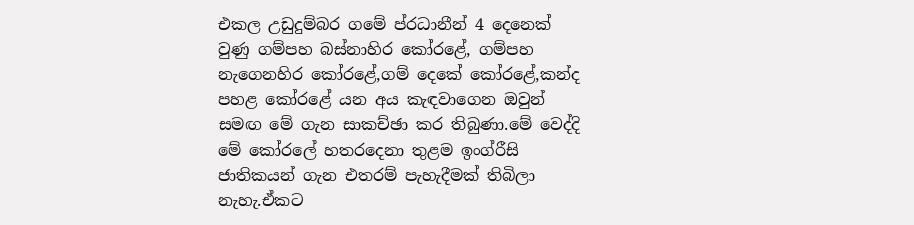එකල උඩුදුම්බර ගමේ ප්රධානීන් 4 දෙනෙක් වුණු ගම්පහ බස්නාහිර කෝරළේ, ගම්පහ නැගෙනහිර කෝරළේ,ගම් දෙකේ කෝරළේ,කන්ද පහළ කෝරළේ යන අය කැඳවාගෙන ඔවුන් සමඟ මේ ගැන සාකච්ඡා කර තිබුණා.මේ වෙද්දි මේ කෝරලේ හතරදෙනා තුළම ඉංග්රීසි ජාතිකයන් ගැන එතරම් පැහැදීමක් තිබිලා නැහැ.ඒකට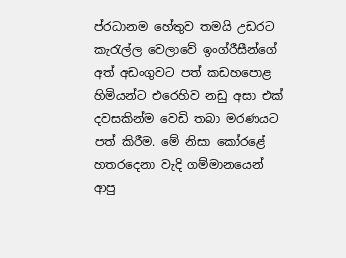ප්රධානම හේතුව තමයි උඩරට කැරැල්ල වෙලාවේ ඉංග්රීසීන්ගේ අත් අඩංගුවට පත් කඩහපොළ හිමියන්ට එරෙහිව නඩු අසා එක් දවසකින්ම වෙඩි තබා මරණයට පත් කිරීම. මේ නිසා කෝරළේ හතරදෙනා වැදි ගම්මානයෙන් ආපු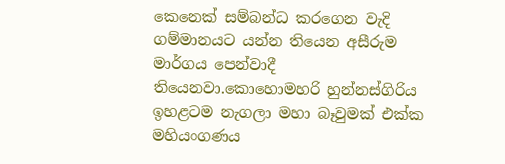කෙනෙක් සම්බන්ධ කරගෙන වැදි ගම්මානයට යන්න තියෙන අසීරුම මාර්ගය පෙන්වාදී තියෙනවා.කොහොමහරි හුන්නස්ගිරිය ඉහළටම නැගලා මහා බෑවුමක් එක්ක මහියංගණය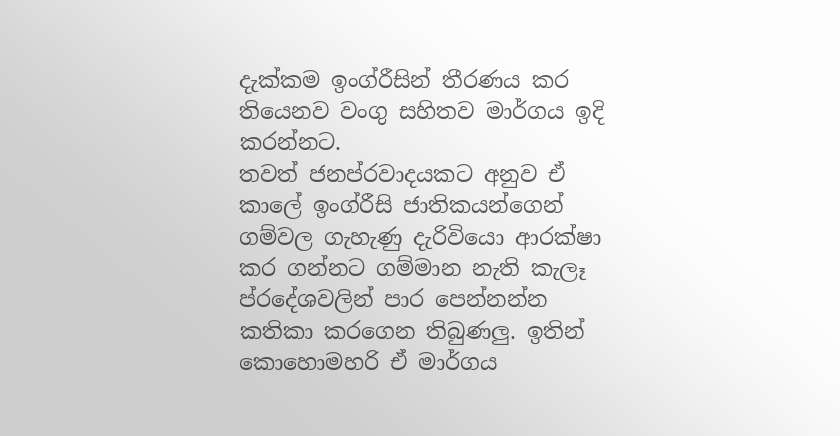දැක්කම ඉංග්රීසින් තීරණය කර තියෙනව වංගු සහිතව මාර්ගය ඉදි කරන්නට.
තවත් ජනප්රවාදයකට අනුව ඒ කාලේ ඉංග්රීසි ජාතිකයන්ගෙන් ගම්වල ගැහැණු දැරිවියො ආරක්ෂා කර ගන්නට ගම්මාන නැති කැලෑ ප්රදේශවලින් පාර පෙන්නන්න කතිකා කරගෙන තිබුණලු. ඉතින් කොහොමහරි ඒ මාර්ගය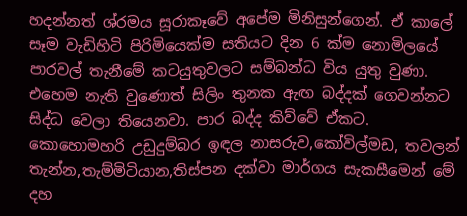හදන්නත් ශ්රමය සූරාකෑවේ අපේම මිනිසුන්ගෙන්. ඒ කාලේ සෑම වැඩිහිටි පිරිමියෙක්ම සතියට දින 6 ක්ම නොමිලයේ පාරවල් තැනීමේ කටයුතුවලට සම්බන්ධ විය යුතු වුණා. එහෙම නැති වුණොත් සිලිං තුනක ඇඟ බද්දක් ගෙවන්නට සිද්ධ වෙලා තියෙනවා. පාර බද්ද කිව්වේ ඒකට.
කොහොමහරි උඩුදුම්බර ඉඳල නාසරුව,කෝවිල්මඩ, තවලන් තැන්න,තැම්මිටියාන,තිස්පන දක්වා මාර්ගය සැකසීමෙන් මේ දහ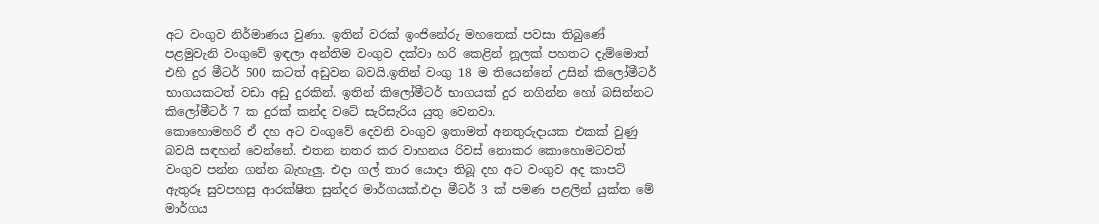අට වංගුව නිර්මාණය වුණා. ඉතින් වරක් ඉංජිනේරු මහතෙක් පවසා තිබුණේ පළමුවැනි වංගුවේ ඉඳලා අන්තිම වංගුව දක්වා හරි කෙළින් නූලක් පහතට දැම්මොත් එහි දුර මීටර් 500 කටත් අඩුවන බවයි.ඉතින් වංගු 18 ම තියෙන්නේ උසින් කිලෝමීටර් භාගයකටත් වඩා අඩු දුරකින්. ඉතින් කිලෝමීටර් භාගයක් දුර නගින්න හෝ බසින්නට කිලෝමීටර් 7 ක දුරක් කන්ද වටේ සැරිසැරිය යුතු වෙනවා.
කොහොමහරි ඒ දහ අට වංගුවේ දෙවනි වංගුව ඉතාමත් අනතුරුදායක එකක් වුණු බවයි සඳහන් වෙන්නේ. එතන නතර කර වාහනය රිවස් නොකර කොහොමටවත් වංගුව පන්න ගන්න බැහැලු. එදා ගල් තාර යොදා තිබූ දහ අට වංගුව අද කාපට් ඇතුරූ සුවපහසු ආරක්ෂිත සුන්දර මාර්ගයක්.එදා මීටර් 3 ක් පමණ පළලින් යුක්ත මේ මාර්ගය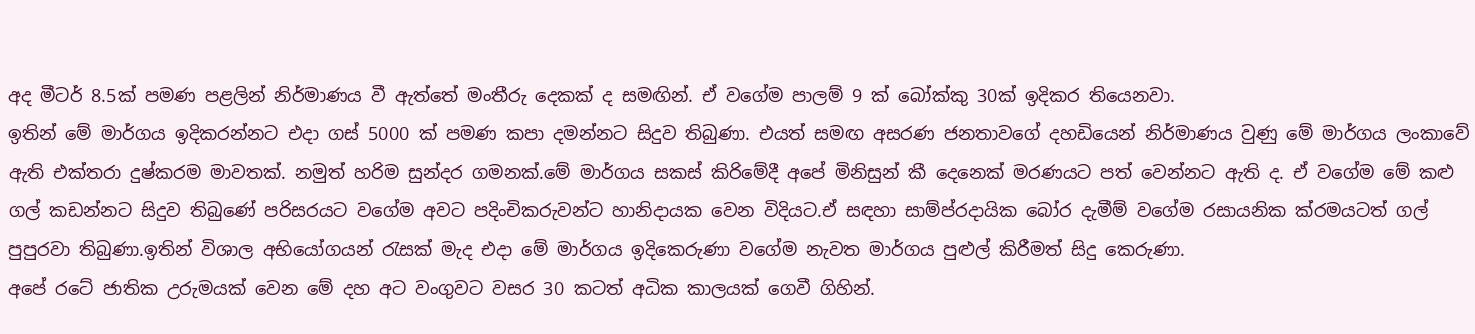අද මීටර් 8.5ක් පමණ පළලින් නිර්මාණය වී ඇත්තේ මංතීරු දෙකක් ද සමඟින්. ඒ වගේම පාලම් 9 ක් බෝක්කු 30ක් ඉදිකර තියෙනවා.
ඉතින් මේ මාර්ගය ඉදිකරන්නට එදා ගස් 5000 ක් පමණ කපා දමන්නට සිදුව තිබුණා. එයත් සමඟ අසරණ ජනතාවගේ දහඩියෙන් නිර්මාණය වුණු මේ මාර්ගය ලංකාවේ ඇති එක්තරා දුෂ්කරම මාවතක්. නමුත් හරිම සුන්දර ගමනක්.මේ මාර්ගය සකස් කිරිමේදී අපේ මිනිසුන් කී දෙනෙක් මරණයට පත් වෙන්නට ඇති ද. ඒ වගේම මේ කළු ගල් කඩන්නට සිදුව තිබුණේ පරිසරයට වගේම අවට පදිංචිකරුවන්ට හානිදායක වෙන විදියට.ඒ සඳහා සාම්ප්රදායික බෝර දැමීම් වගේම රසායනික ක්රමයටත් ගල් පුපුරවා තිබුණා.ඉතින් විශාල අභියෝගයන් රැසක් මැද එදා මේ මාර්ගය ඉදිකෙරුණා වගේම නැවත මාර්ගය පුළුල් කිරීමත් සිදු කෙරුණා.
අපේ රටේ ජාතික උරුමයක් වෙන මේ දහ අට වංගුවට වසර 30 කටත් අධික කාලයක් ගෙවී ගිහින්.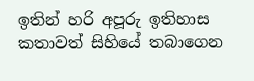ඉතින් හරි අපූරු ඉතිහාස කතාවත් සිහියේ තබාගෙන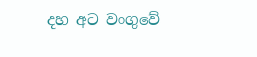දහ අට වංගුවේ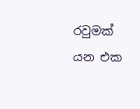රවුමක් යන එක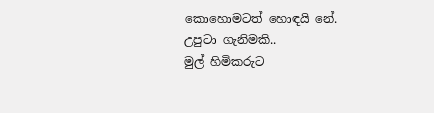කොහොමටත් හොඳයි නේ.
උපුටා ගැනිමකි..
මුල් හිමිකරුට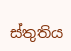ස්තුතිය